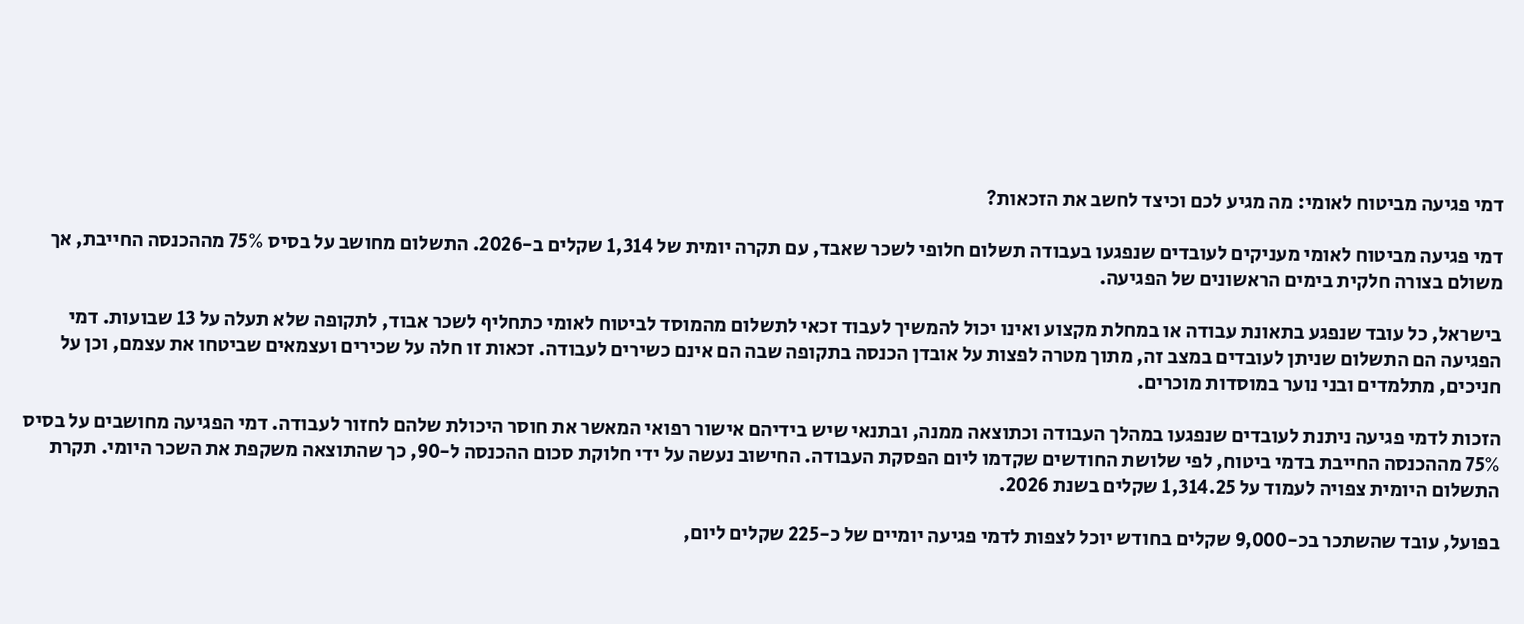דמי פגיעה מביטוח לאומי: מה מגיע לכם וכיצד לחשב את הזכאות?

דמי פגיעה מביטוח לאומי מעניקים לעובדים שנפגעו בעבודה תשלום חלופי לשכר שאבד, עם תקרה יומית של 1,314 שקלים ב-2026. התשלום מחושב על בסיס 75% מההכנסה החייבת, אך משולם בצורה חלקית בימים הראשונים של הפגיעה.

בישראל, כל עובד שנפגע בתאונת עבודה או במחלת מקצוע ואינו יכול להמשיך לעבוד זכאי לתשלום מהמוסד לביטוח לאומי כתחליף לשכר אבוד, לתקופה שלא תעלה על 13 שבועות. דמי הפגיעה הם התשלום שניתן לעובדים במצב זה, מתוך מטרה לפצות על אובדן הכנסה בתקופה שבה הם אינם כשירים לעבודה. זכאות זו חלה על שכירים ועצמאים שביטחו את עצמם, וכן על חניכים, מתלמדים ובני נוער במוסדות מוכרים.

הזכות לדמי פגיעה ניתנת לעובדים שנפגעו במהלך העבודה וכתוצאה ממנה, ובתנאי שיש בידיהם אישור רפואי המאשר את חוסר היכולת שלהם לחזור לעבודה. דמי הפגיעה מחושבים על בסיס 75% מההכנסה החייבת בדמי ביטוח, לפי שלושת החודשים שקדמו ליום הפסקת העבודה. החישוב נעשה על ידי חלוקת סכום ההכנסה ל-90, כך שהתוצאה משקפת את השכר היומי. תקרת התשלום היומית צפויה לעמוד על 1,314.25 שקלים בשנת 2026.

בפועל, עובד שהשתכר בכ-9,000 שקלים בחודש יוכל לצפות לדמי פגיעה יומיים של כ-225 שקלים ליום,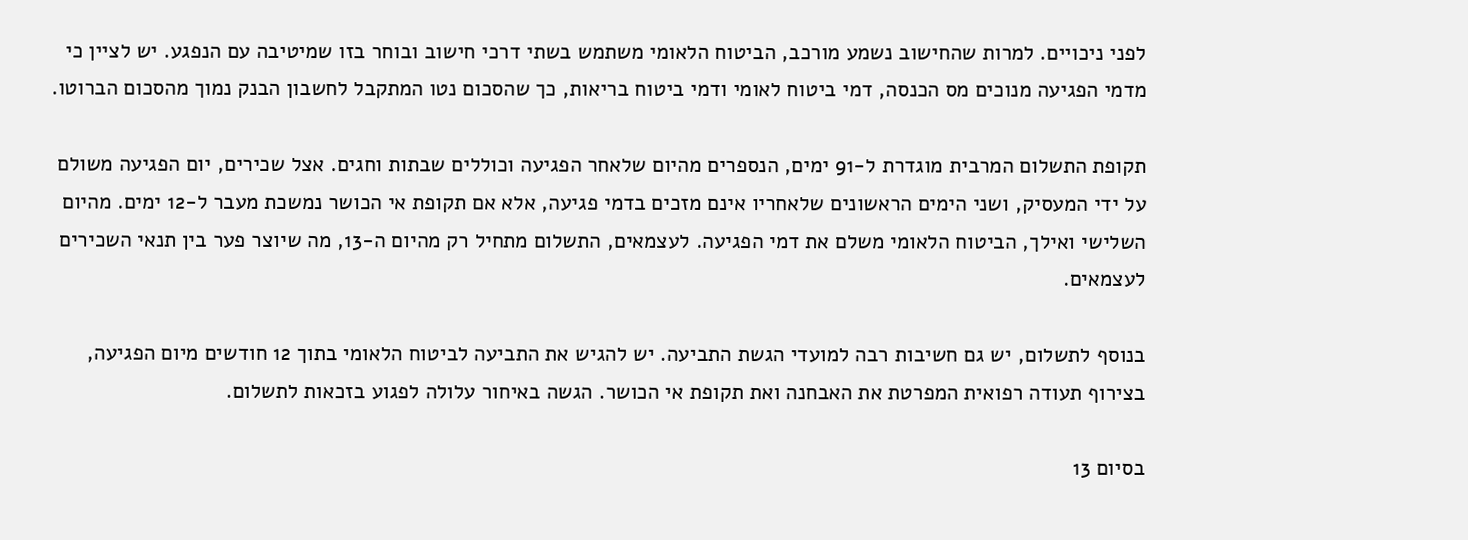לפני ניכויים. למרות שהחישוב נשמע מורכב, הביטוח הלאומי משתמש בשתי דרכי חישוב ובוחר בזו שמיטיבה עם הנפגע. יש לציין כי מדמי הפגיעה מנוכים מס הכנסה, דמי ביטוח לאומי ודמי ביטוח בריאות, כך שהסכום נטו המתקבל לחשבון הבנק נמוך מהסכום הברוטו.

תקופת התשלום המרבית מוגדרת ל-91 ימים, הנספרים מהיום שלאחר הפגיעה וכוללים שבתות וחגים. אצל שכירים, יום הפגיעה משולם על ידי המעסיק, ושני הימים הראשונים שלאחריו אינם מזכים בדמי פגיעה, אלא אם תקופת אי הכושר נמשכת מעבר ל-12 ימים. מהיום השלישי ואילך, הביטוח הלאומי משלם את דמי הפגיעה. לעצמאים, התשלום מתחיל רק מהיום ה-13, מה שיוצר פער בין תנאי השכירים לעצמאים.

בנוסף לתשלום, יש גם חשיבות רבה למועדי הגשת התביעה. יש להגיש את התביעה לביטוח הלאומי בתוך 12 חודשים מיום הפגיעה, בצירוף תעודה רפואית המפרטת את האבחנה ואת תקופת אי הכושר. הגשה באיחור עלולה לפגוע בזכאות לתשלום.

בסיום 13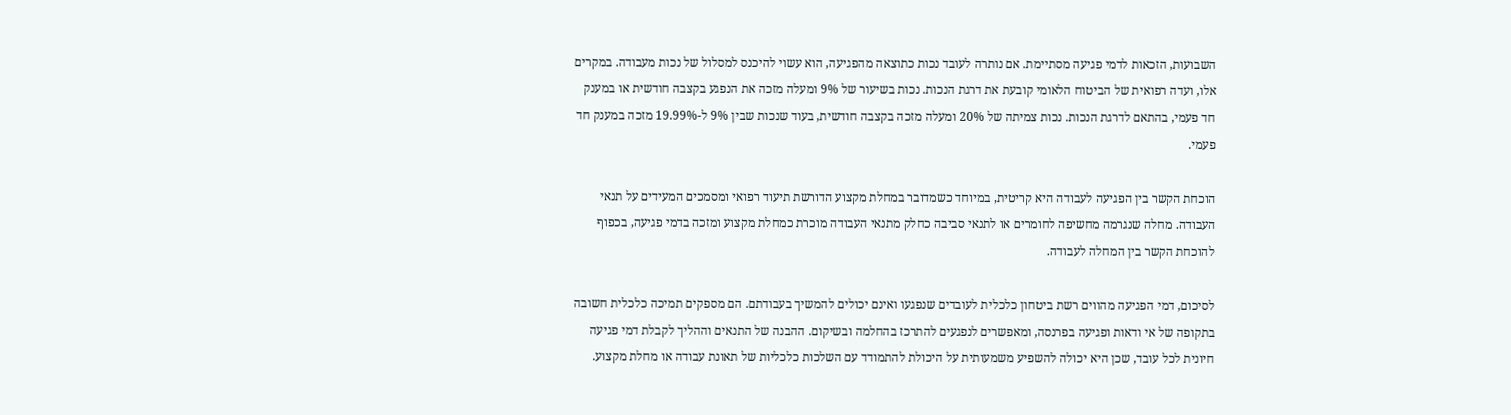השבועות, הזכאות לדמי פגיעה מסתיימת. אם נותרה לעובד נכות כתוצאה מהפגיעה, הוא עשוי להיכנס למסלול של נכות מעבודה. במקרים אלו, ועדה רפואית של הביטוח הלאומי קובעת את דרגת הנכות. נכות בשיעור של 9% ומעלה מזכה את הנפגע בקצבה חודשית או במענק חד פעמי, בהתאם לדרגת הנכות. נכות צמיתה של 20% ומעלה מזכה בקצבה חודשית, בעוד שנכות שבין 9% ל-19.99% מזכה במענק חד פעמי.

הוכחת הקשר בין הפגיעה לעבודה היא קריטית, במיוחד כשמדובר במחלת מקצוע הדורשת תיעוד רפואי ומסמכים המעידים על תנאי העבודה. מחלה שנגרמה מחשיפה לחומרים או לתנאי סביבה כחלק מתנאי העבודה מוכרת כמחלת מקצוע ומזכה בדמי פגיעה, בכפוף להוכחת הקשר בין המחלה לעבודה.

לסיכום, דמי הפגיעה מהווים רשת ביטחון כלכלית לעובדים שנפגעו ואינם יכולים להמשיך בעבודתם. הם מספקים תמיכה כלכלית חשובה בתקופה של אי ודאות ופגיעה בפרנסה, ומאפשרים לנפגעים להתרכז בהחלמה ובשיקום. ההבנה של התנאים וההליך לקבלת דמי פגיעה חיונית לכל עובד, שכן היא יכולה להשפיע משמעותית על היכולת להתמודד עם השלכות כלכליות של תאונת עבודה או מחלת מקצוע.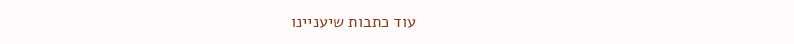עוד כתבות שיעניינו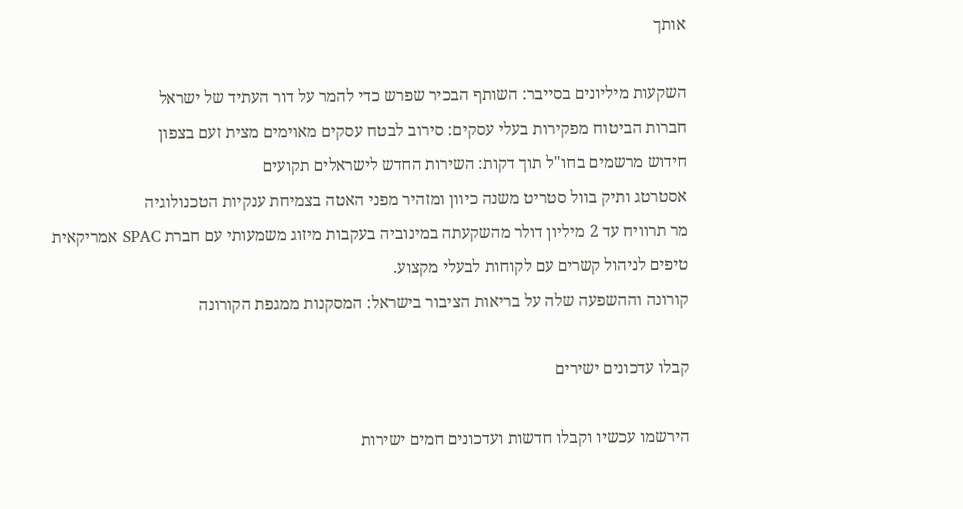אותך

השקעות מיליונים בסייבר: השותף הבכיר שפרש כדי להמר על דור העתיד של ישראל
חברות הביטוח מפקירות בעלי עסקים: סירוב לבטח עסקים מאוימים מצית זעם בצפון
חידוש מרשמים בחו"ל תוך דקות: השירות החדש לישראלים תקועים
אסטרטג ותיק בוול סטריט משנה כיוון ומזהיר מפני האטה בצמיחת ענקיות הטכנולוגיה
מר תרוויח עד 2 מיליון דולר מהשקעתה במינוביה בעקבות מיזוג משמעותי עם חברת SPAC אמריקאית
טיפים לניהול קשרים עם לקוחות לבעלי מקצוע.
קורונה וההשפעה שלה על בריאות הציבור בישראל: המסקנות ממגפת הקורונה

קבלו עדכונים ישירים

הירשמו עכשיו וקבלו חדשות ועדכונים חמים ישירות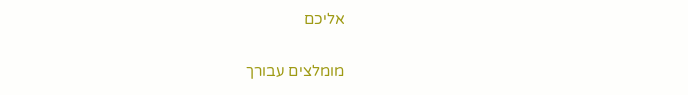אליכם

מומלצים עבורך